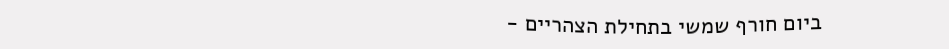ביום חורף שמשי בתחילת הצהריים -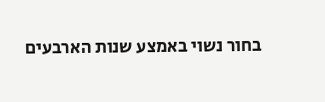בחור נשוי באמצע שנות הארבעים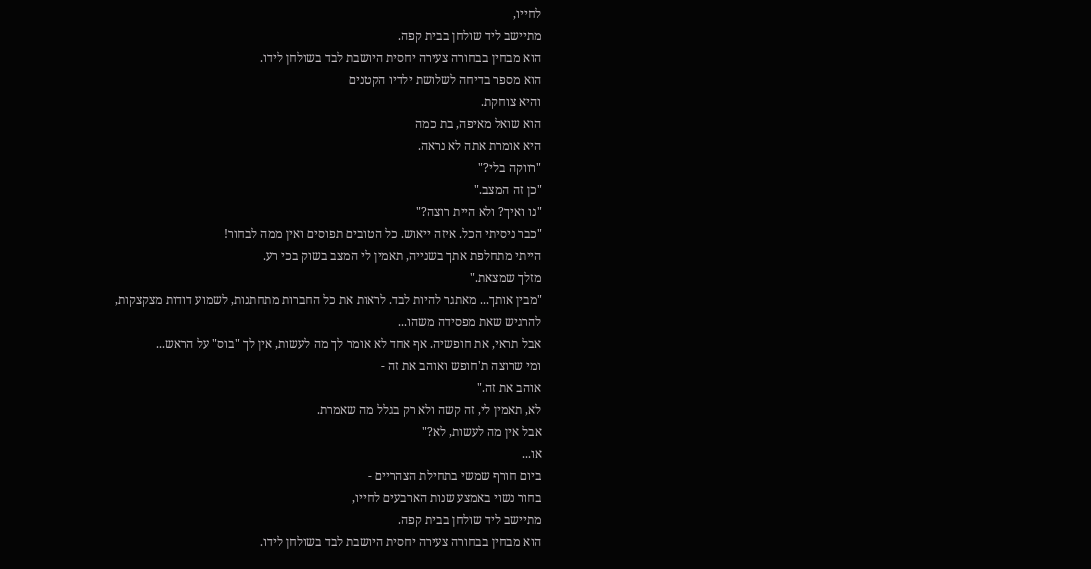לחייו,
מתיישב ליד שולחן בבית קפה.
הוא מבחין בבחורה צעירה יחסית היושבת לבד בשולחן לידו.
הוא מספר בדיחה לשלושת ילדיו הקטנים
והיא צוחקת.
הוא שואל מאיפה, בת כמה
היא אומרת אתה לא נראה.
"רווקה בלי?"
"כן זה המצב."
"נו ואיך? ולא היית רוצה?"
"כבר ניסיתי הכל. איזה ייאוש. כל הטובים תפוסים ואין ממה לבחור!
הייתי מתחלפת אתך בשנייה, תאמין לי המצב בשוק בכי רע.
מזלך שמצאת."
"מבין אותך... מאתגר להיות לבד. לראות את כל החברות מתחתנות, לשמוע דודות מצקצקות,
להרגיש שאת מפסידה משהו...
אבל תראי, את חופשיה. אף אחד לא אומר לך מה לעשות, אין לך "בוס" על הראש...
ומי שרוצה ת'חופש ואוהב את זה -
אוהב את זה."
לא, תאמין לי, זה קשה ולא רק בגלל מה שאמרת.
אבל אין מה לעשות, לא?"
או...
ביום חורף שמשי בתחילת הצהריים -
בחור נשוי באמצע שנות הארבעים לחייו,
מתיישב ליד שולחן בבית קפה.
הוא מבחין בבחורה צעירה יחסית היושבת לבד בשולחן לידו.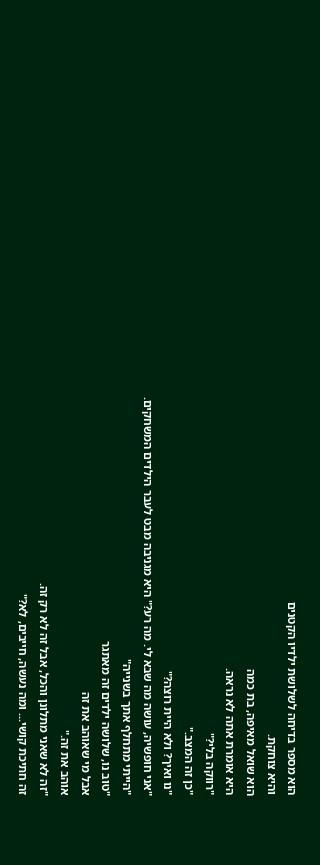הוא מספר בדיחה לשלושת ילדיו הקטנים
והיא צוחקת.
הוא שואל מאיפה, בת כמה
היא אומרת אתה לא נראה.
"רווקה בלי?"
"כן זה המצב."
"נו ואיך? ולא היית רוצה?"
"אני חופשיה, עושה מה שבא לי. מה רע?" היא מגניבה מבט לעבר הילדים המשחקים.
"הייתי מתחלף אתך בשנייה"
"טוב נו, שלושה ילדים זה מאתגר
אבל מי שאוהב את זה
אוהב את זה."
"זה לא שאני מתלונן והכל, אבל זה לא רק זה.
זה חתיכת קושי... ומה נעשה, חייבים, לא?"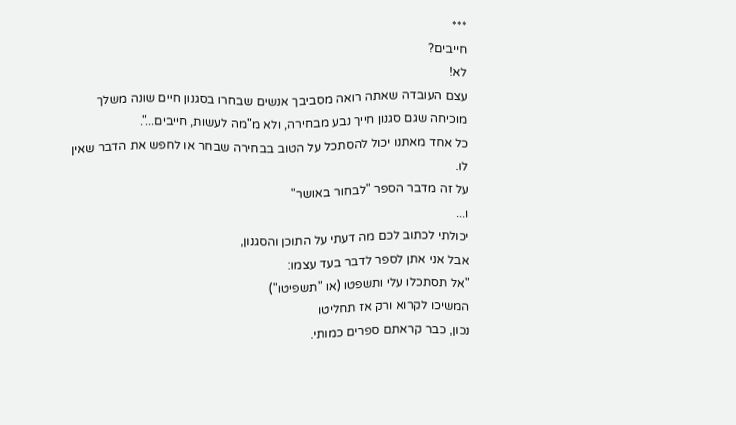***
חייבים?
לא!
עצם העובדה שאתה רואה מסביבך אנשים שבחרו בסגנון חיים שונה משלך מוכיחה שגם סגנון חייך נבע מבחירה, ולא מ"מה לעשות, חייבים...".
כל אחד מאתנו יכול להסתכל על הטוב בבחירה שבחר או לחפש את הדבר שאין לו.
על זה מדבר הספר "לבחור באושר"
ו...
יכולתי לכתוב לכם מה דעתי על התוכן והסגנון,
אבל אני אתן לספר לדבר בעד עצמו:
"אל תסתכלו עלי ותשפטו (או "תשפיטו")
המשיכו לקרוא ורק אז תחליטו
נכון, כבר קראתם ספרים כמותי.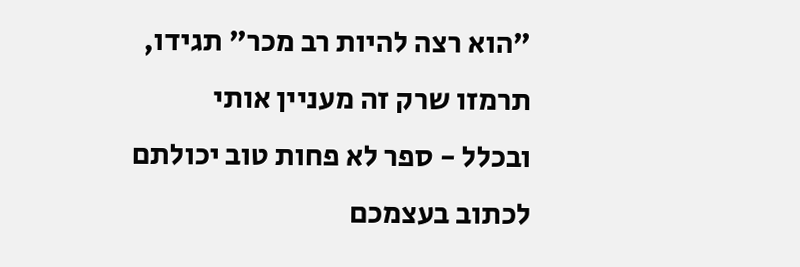"הוא רצה להיות רב מכר" תגידו, תרמזו שרק זה מעניין אותי
ובכלל - ספר לא פחות טוב יכולתם לכתוב בעצמכם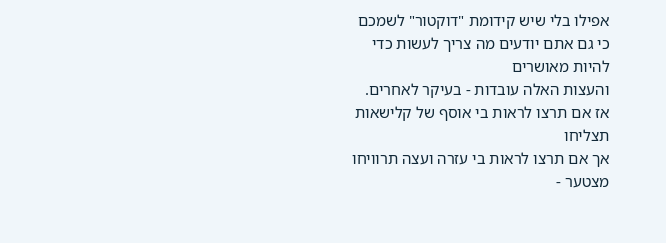אפילו בלי שיש קידומת "דוקטור" לשמכם
כי גם אתם יודעים מה צריך לעשות כדי להיות מאושרים
והעצות האלה עובדות - בעיקר לאחרים.
אז אם תרצו לראות בי אוסף של קלישאות תצליחו
אך אם תרצו לראות בי עזרה ועצה תרוויחו
מצטער -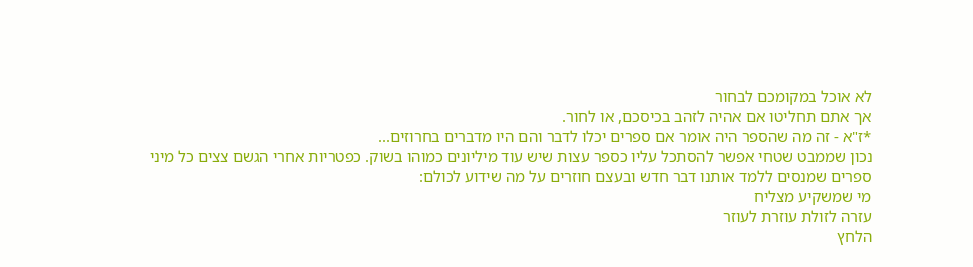לא אוכל במקומכם לבחור
אך אתם תחליטו אם אהיה לזהב בכיסכם, או לחור.
*ז"א - זה מה שהספר היה אומר אם ספרים יכלו לדבר והם היו מדברים בחרוזים...
נכון שממבט שטחי אפשר להסתכל עליו כספר עצות שיש עוד מיליונים כמוהו בשוק. כפטריות אחרי הגשם צצים כל מיני ספרים שמנסים ללמד אותנו דבר חדש ובעצם חוזרים על מה שידוע לכולם:
מי שמשקיע מצליח
עזרה לזולת עוזרת לעוזר
הלחץ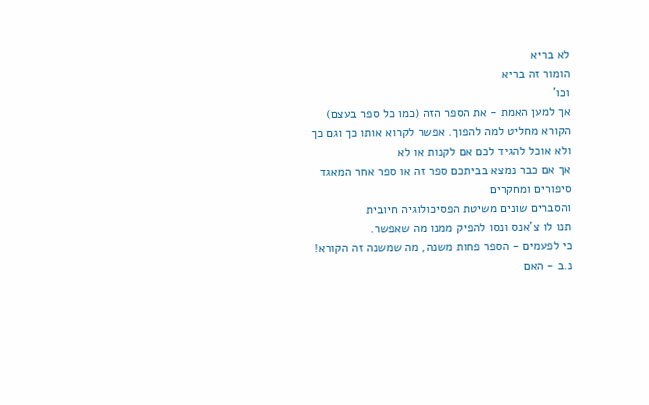לא בריא
הומור זה בריא
וכו'
אך למען האמת - את הספר הזה (כמו כל ספר בעצם)
הקורא מחליט למה להפוך. אפשר לקרוא אותו כך וגם כך
ולא אוכל להגיד לכם אם לקנות או לא
אך אם כבר נמצא בביתכם ספר זה או ספר אחר המאגד סיפורים ומחקרים
והסברים שונים משיטת הפסיכולוגיה חיובית
תנו לו צ'אנס ונסו להפיק ממנו מה שאפשר.
כי לפעמים - הספר פחות משנה, מה שמשנה זה הקורא!
נ.ב - האם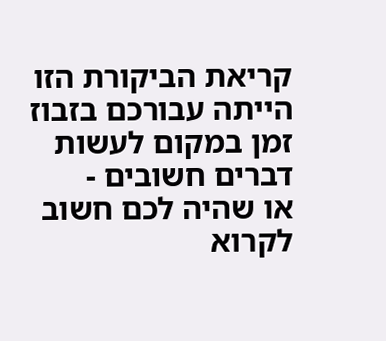קריאת הביקורת הזו הייתה עבורכם בזבוז זמן במקום לעשות דברים חשובים -
או שהיה לכם חשוב לקרוא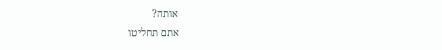אותה?
אתם תחליטו